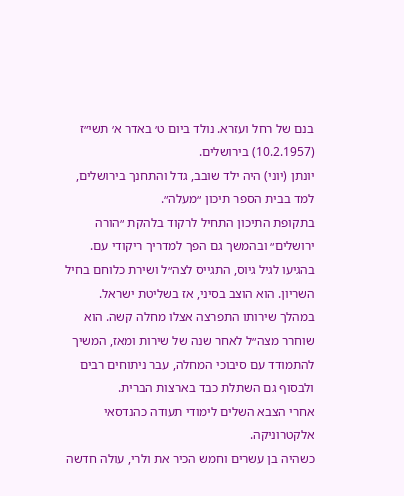בנם של רחל ועזרא. נולד ביום ט׳ באדר א׳ תשי״ז (10.2.1957) בירושלים.
יונתן (יוני) היה ילד שובב, גדל והתחנך בירושלים, למד בבית הספר תיכון ״מעלה״.
בתקופת התיכון התחיל לרקוד בלהקת ״הורה ירושלים״ ובהמשך גם הפך למדריך ריקודי עם.
בהגיעו לגיל גיוס, התגייס לצה״ל ושירת כלוחם בחיל השריון. הוא הוצב בסיני, אז בשליטת ישראל.
במהלך שירותו התפרצה אצלו מחלה קשה. הוא שוחרר מצה״ל לאחר שנה של שירות ומאז, המשיך להתמודד עם סיבוכי המחלה, עבר ניתוחים רבים ולבסוף גם השתלת כבד בארצות הברית.
אחרי הצבא השלים לימודי תעודה כהנדסאי אלקטרוניקה.
כשהיה בן עשרים וחמש הכיר את ולרי, עולה חדשה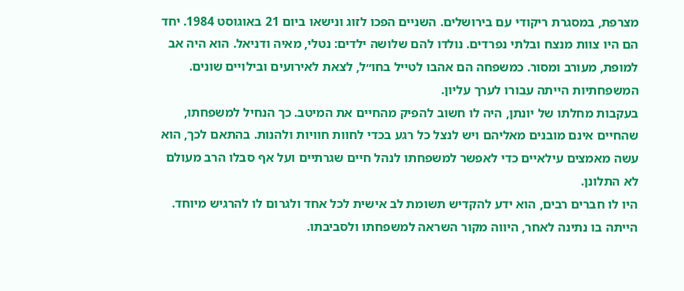מצרפת, במסגרת ריקודי עם בירושלים. השניים הפכו לזוג ונישאו ביום 21 באוגוסט 1984. יחד הם היו צוות מנצח ובלתי נפרדים. נולדו להם שלושה ילדים: נטלי, מאיה ודניאל. הוא היה אב למופת, מעורב ומסור. כמשפחה הם אהבו לטייל בחו״ל, לצאת לאירועים ובילויים שונים. המשפחתיות הייתה עבורו לערך עליון.
בעקבות מחלתו של יונתן, היה לו חשוב להפיק מהחיים את המיטב. כך הנחיל למשפחתו, שהחיים אינם מובנים מאליהם ויש לנצל כל רגע בכדי לחוות חוויות ולהנות. בהתאם לכך, הוא עשה מאמצים עילאיים כדי לאפשר למשפחתו לנהל חיים שגרתיים ועל אף סבלו הרב מעולם לא התלונן.
היו לו חברים רבים, הוא ידע להקדיש תשומת לב אישית לכל אחד ולגרום לו להרגיש מיוחד. הייתה בו נתינה לאחר, היווה מקור השראה למשפחתו ולסביבתו.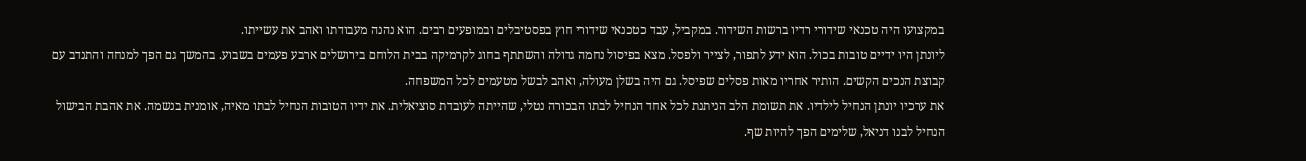במקצועו היה טכנאי שידורי רדיו ברשות השידור. במקביל, עבד כטכנאי שידורי חוץ בפסטיבלים ובמופעים רבים. הוא נהנה מעבודתו ואהב את עשייתו.
ליונתן היו ידיים טובות בכול. הוא ידע לתפור, לצייר ולפסל. מצא בפיסול נחמה גדולה והשתתף בחוג לקרמיקה בבית הלוחם בירושלים ארבע פעמים בשבוע. בהמשך גם הפך למנחה והתנדב עם קבוצת הנכים הקשים. הותיר אחריו מאות פסלים שפיסל. גם היה בשלן מעולה, ואהב לבשל מטעמים לכל המשפחה.
את ערכיו יונתן הנחיל לילדיו. את תשומת הלב הניתנת לכל אחד הנחיל לבתו הבכורה נטלי, שהייתה לעובדת סוציאלית. את ידיו הטובות הנחיל לבתו מאיה, אומנית בנשמה. את אהבת הבישול הנחיל לבנו דניאל, שלימים הפך להיות שף.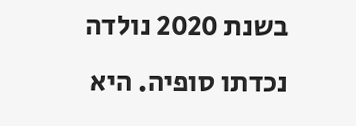בשנת 2020 נולדה נכדתו סופיה. היא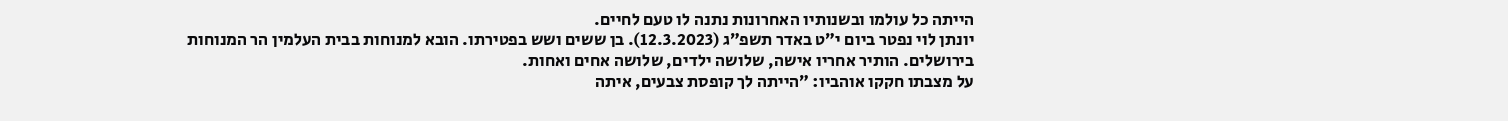הייתה כל עולמו ובשנותיו האחרונות נתנה לו טעם לחיים.
יונתן לוי נפטר ביום י״ט באדר תשפ״ג (12.3.2023). בן ששים ושש בפטירתו. הובא למנוחות בבית העלמין הר המנוחות בירושלים. הותיר אחריו אישה, שלושה ילדים, שלושה אחים ואחות.
על מצבתו חקקו אוהביו: ״הייתה לך קופסת צבעים, איתה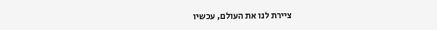ציירת לנו את העולם, עכשיו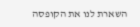השארת לנו את הקופסה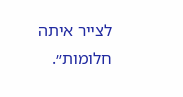לצייר איתה חלומות״.